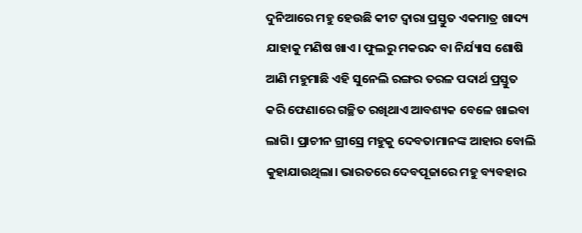ଦୁନିଆରେ ମହୁ ହେଉଛି କୀଟ ଦ୍ବାରା ପ୍ରସ୍ତୁତ ଏକମାତ୍ର ଖାଦ୍ୟ ଯାହାକୁ ମଣିଷ ଖାଏ। ଫୁଲରୁ ମକରନ୍ଦ ବା ନିର୍ଯ୍ୟାସ ଶୋଷି ଆଣି ମହୁମାଛି ଏହି ସୁନେଲି ରଙ୍ଗର ତରଳ ପଦାର୍ଥ ପ୍ରସ୍ତୁତ କରି ଫେଣାରେ ଗଚ୍ଛିତ ରଖିଥାଏ ଆବଶ୍ୟକ ବେଳେ ଖାଇବା ଲାଗି। ପ୍ରାଚୀନ ଗ୍ରୀସ୍ରେ ମହୁକୁ ଦେବତାମାନଙ୍କ ଆହାର ବୋଲି କୁହାଯାଉଥିଲା। ଭାରତରେ ଦେବପୂଜାରେ ମହୁ ବ୍ୟବହାର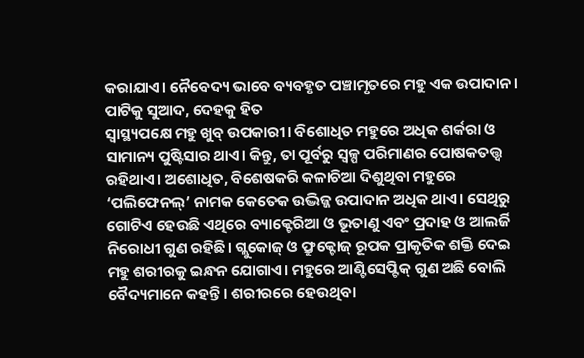କରାଯାଏ। ନୈବେଦ୍ୟ ଭାବେ ବ୍ୟବହୃତ ପଞ୍ଚାମୃତରେ ମହୁ ଏକ ଉପାଦାନ।
ପାଟିକୁ ସୁଆଦ, ଦେହକୁ ହିତ
ସ୍ବାସ୍ଥ୍ୟପକ୍ଷେ ମହୁ ଖୁବ୍ ଉପକାରୀ। ବିଶୋଧିତ ମହୁରେ ଅଧିକ ଶର୍କରା ଓ ସାମାନ୍ୟ ପୁଷ୍ଟିସାର ଥାଏ। କିନ୍ତୁ, ତା ପୂର୍ବରୁ ସ୍ବଳ୍ପ ପରିମାଣର ପୋଷକତତ୍ତ୍ବ ରହିଥାଏ। ଅଶୋଧିତ, ବିଶେଷକରି କଳାଚିଆ ଦିଶୁଥିବା ମହୁରେ ‘ପଲିଫେନଲ୍’ ନାମକ କେତେକ ଉଦ୍ଭିଜ୍ଜ ଉପାଦାନ ଅଧିକ ଥାଏ। ସେଥିରୁ ଗୋଟିଏ ହେଉଛି ଏଥିରେ ବ୍ୟାକ୍ଟେରିଆ ଓ ଭୂତାଣୁ ଏବଂ ପ୍ରଦାହ ଓ ଆଲର୍ଜି ନିରୋଧୀ ଗୁଣ ରହିଛି। ଗ୍ଲୁକୋଜ୍ ଓ ଫ୍ରୁକ୍ଟୋଜ୍ ରୂପକ ପ୍ରାକୃତିକ ଶକ୍ତି ଦେଇ ମହୁ ଶରୀରକୁ ଇନ୍ଧନ ଯୋଗାଏ। ମହୁରେ ଆଣ୍ଟିସେପ୍ଟିକ୍ ଗୁଣ ଅଛି ବୋଲି ବୈଦ୍ୟମାନେ କହନ୍ତି। ଶରୀରରେ ହେଉଥିବା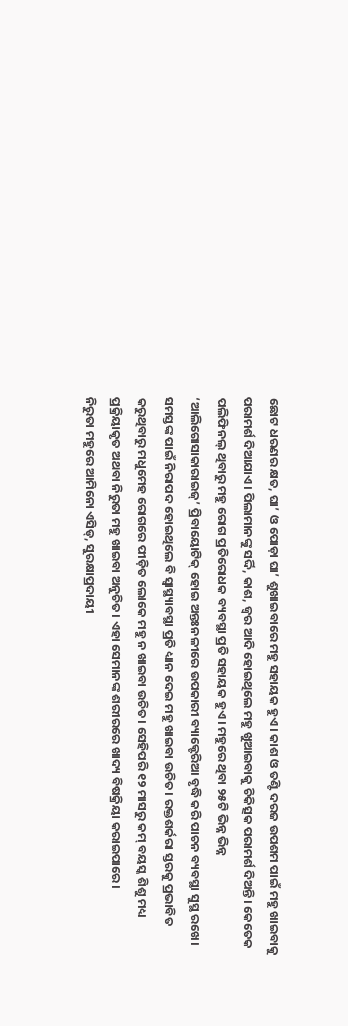ଛୋଟ ଧରଣର କ୍ଷତ, ଘା’ ଓ ପୋଡ଼ା ଘା’ ଶୁଖାଇବାରେ ମହୁ ସହାୟକ ହୁଏ। କାଶ ଓ ତଣ୍ଟି ଦରଜ ଉପଶମ ପାଇଁ ମହୁ ଖାଇବାକୁ ପରାମର୍ଶ ଦିଆଯାଏ। ପିଲାମାନଙ୍କୁ ସର୍ଦ୍ଦି, କାଶ, ଜ୍ବର ଆଦି ହୋଇଥିଲେ ମହୁ ଖୁଆଇବାକୁ ଚିକିତ୍ସକ ପରାମର୍ଶ ଦିଅନ୍ତି। କେତେକ ପଲିଫିନଲ୍ ଥିବାରୁ ମହୁ ରୋଗ ପ୍ରତିରୋଧକ ବ୍ୟବସ୍ଥା ପ୍ରତି ସହାୟକ ହୁଏ। ମହୁରେ ଥିବା ୨୫ଟି ଭିନ୍ନ ଭିନ୍ନ ‘ଆଲିଗୋସାକାରାଇଜ୍’ ପ୍ରିବାୟୋଟିକ୍ ହୋଇ ଅନ୍ତଃନଳୀରେ ଉପକାରୀ ବ୍ୟାକ୍ଟେରିଆ ବୃଦ୍ଧି କରି ପାଚନ ବ୍ୟବସ୍ଥା ସୁସ୍ଥ ରଖେ। ସମସ୍ତଙ୍କ ପାଇଁ ନିରାପଦ ହୋଇଥିଲେ ବି ସ୍ବାସ୍ଥ୍ୟାବସ୍ଥା ପ୍ରତି ଧ୍ୟାନ ଦେଇ ମହୁ ଖାଇବା ଉଚିତ। ରକ୍ତଶର୍କରା ସ୍ତରକୁ ପ୍ରଭାବିତ କରୁଥିବାରୁ ମଧୁମେହ ରୋଗରେ ପୀଡ଼ିତ ଲୋକେ ମହୁ ନ ଖାଇବା ଉଚିତ। ସେହିପରି ୧୨ ମାସରୁ କମ୍ ବୟସ୍କ ଶିଶୁ ମଧ୍ୟ ପ୍ରକ୍ରିୟାକୃତ ଅଥବା ନିରୁତା ମହୁ ଖାଇବା ଅନୁଚିତ। ଏହା ସେମାନଙ୍କ ଶରୀରରେ ଖାଦ୍ୟ ବିଷକ୍ରିୟା କରାଇପାରେ।
ନିରୁତା ମହୁରେ ଆମିନୋ ଏସିଡ୍, ସୁରକ୍ଷାପ୍ରଦାୟୀ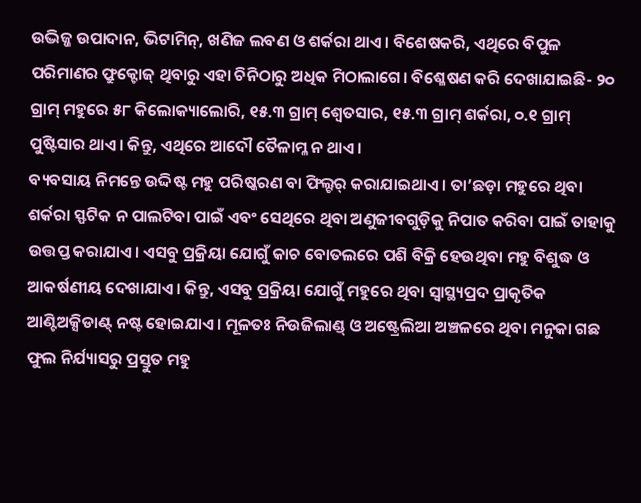ଉଦ୍ଭିଜ୍ଜ ଉପାଦାନ, ଭିଟାମିନ୍, ଖଣିଜ ଲବଣ ଓ ଶର୍କରା ଥାଏ। ବିଶେଷକରି, ଏଥିରେ ବିପୁଳ ପରିମାଣର ଫ୍ରୁକ୍ଟୋଜ୍ ଥିବାରୁ ଏହା ଚିନିଠାରୁ ଅଧିକ ମିଠାଲାଗେ। ବିଶ୍ଳେଷଣ କରି ଦେଖାଯାଇଛି- ୨୦ ଗ୍ରାମ୍ ମହୁରେ ୫୮ କିଲୋକ୍ୟାଲୋରି, ୧୫.୩ ଗ୍ରାମ୍ ଶ୍ବେତସାର, ୧୫.୩ ଗ୍ରାମ୍ ଶର୍କରା, ୦.୧ ଗ୍ରାମ୍ ପୁଷ୍ଟିସାର ଥାଏ। କିନ୍ତୁ, ଏଥିରେ ଆଦୌ ତୈଳାମ୍ଳ ନ ଥାଏ।
ବ୍ୟବସାୟ ନିମନ୍ତେ ଉଦ୍ଦିଷ୍ଟ ମହୁ ପରିଷ୍କରଣ ବା ଫିଲ୍ଟର୍ କରାଯାଇଥାଏ। ତା’ଛଡ଼ା ମହୁରେ ଥିବା ଶର୍କରା ସ୍ଫଟିକ ନ ପାଲଟିବା ପାଇଁ ଏବଂ ସେଥିରେ ଥିବା ଅଣୁଜୀବଗୁଡ଼ିକୁ ନିପାତ କରିବା ପାଇଁ ତାହାକୁ ଉତ୍ତପ୍ତ କରାଯାଏ। ଏସବୁ ପ୍ରକ୍ରିୟା ଯୋଗୁଁ କାଚ ବୋତଲରେ ପଶି ବିକ୍ରି ହେଉଥିବା ମହୁ ବିଶୁଦ୍ଧ ଓ ଆକର୍ଷଣୀୟ ଦେଖାଯାଏ। କିନ୍ତୁ, ଏସବୁ ପ୍ରକ୍ରିୟା ଯୋଗୁଁ ମହୁରେ ଥିବା ସ୍ବାସ୍ଥ୍ୟପ୍ରଦ ପ୍ରାକୃତିକ ଆଣ୍ଟିଅକ୍ସିଡାଣ୍ଟ୍ ନଷ୍ଟ ହୋଇଯାଏ। ମୂଳତଃ ନିଉଜିଲାଣ୍ଡ୍ ଓ ଅଷ୍ଟ୍ରେଲିଆ ଅଞ୍ଚଳରେ ଥିବା ମନୁକା ଗଛ ଫୁଲ ନିର୍ଯ୍ୟାସରୁ ପ୍ରସ୍ତୁତ ମହୁ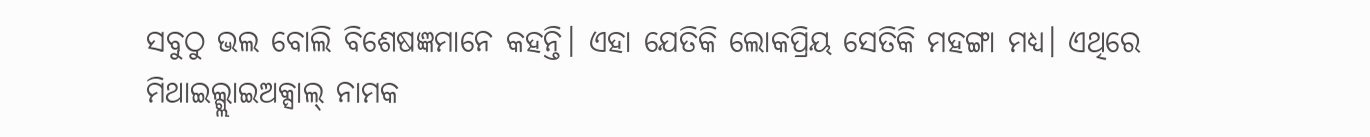ସବୁଠୁ ଭଲ ବୋଲି ବିଶେଷଜ୍ଞମାନେ କହନ୍ତି। ଏହା ଯେତିକି ଲୋକପ୍ରିୟ ସେତିକି ମହଙ୍ଗା ମଧ୍ୟ। ଏଥିରେ ମିଥାଇଲ୍ଗ୍ଲାଇଅକ୍ସାଲ୍ ନାମକ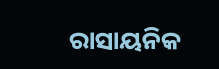ରାସାୟନିକ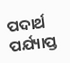ପଦାର୍ଥ ପର୍ଯ୍ୟାପ୍ତ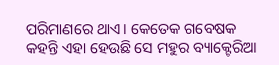ପରିମାଣରେ ଥାଏ। କେତେକ ଗବେଷକ କହନ୍ତି ଏହା ହେଉଛି ସେ ମହୁର ବ୍ୟାକ୍ଟେରିଆ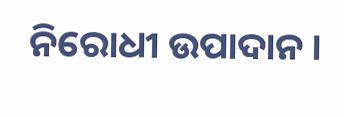ନିରୋଧୀ ଉପାଦାନ।